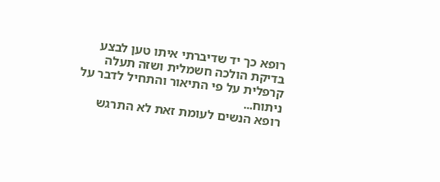רופא כך יד שדיברתי איתו טען לבצע בדיקת הולכה חשמלית ושזה תעלה קרפלית על פי התיאור והתחיל לדבר על ניתוח...
רופא הנשים לעומת זאת לא התרגש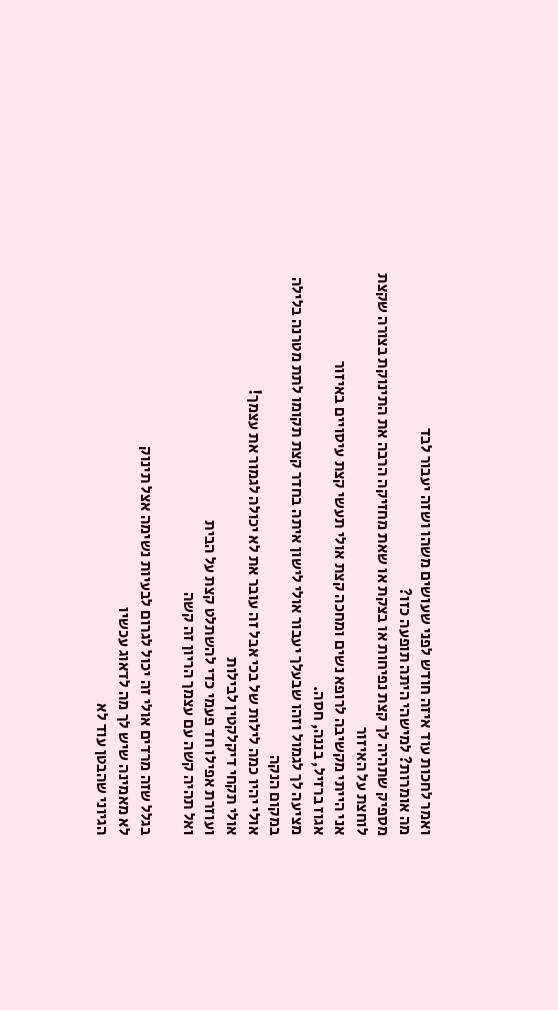ואמר לחכות עוד איזה חודש לפני שעושים משהו ושזה יעבור לבד
מה אומרות? למישהי היתה תופעה כזו?
מספיק שתהיה לך קצת נפיחות או בצקת או שאת מחזיקה הרבה את התינוקת בצורה שקצת לוחצת על האיזור
אני הייתי מקשיבה לרופא נשים ומחכה קצת אולי תעשי קצת עיסויים באיזור
אגוז ברזיל, בננה, חסה.
מציעה לך לגמול וזהו שבעלך יעבור אולי לישון איתה בחדר קצת תקומו לתת מטרנה בלילה במקום הנקה
אולי יהיו כמה לילות של בכי אבל זה עובר את לא יכולה לגמור את עצמך!
אולי תקחי דיקלקטין לבילות
ועוזרת אפילו חד פעמי כדי להשתלט קצת על הבית
ואל תהיה קשה עם עצמך הריון זה קשה

בגלל שזה מרדים אולי זה יכול לגרום לבעיות נשימה אצל תינוק
לא מאמינה שיש לך מה לדאוג עכשיו
הגיוני שהבטן עוד לא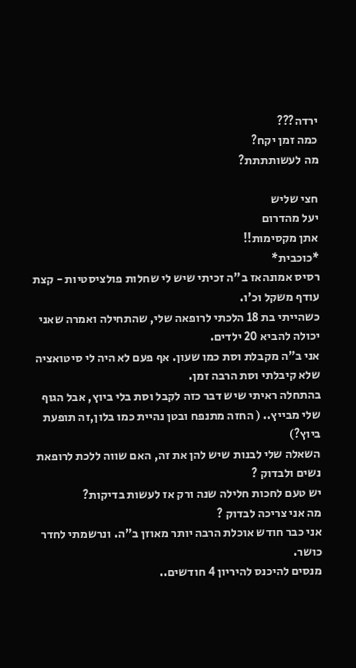ירדה???
כמה זמן יקח?
מה לעשותתתת?

חצי שליש
יעל מהדרום
אתן מקסימות!!
*כוכבית*
רסיס אמונהאז ב"ה זכיתי שיש לי שחלות פולציסטיות - קצת עודף משקל וכ'ו.
כשהייתי בת 18 הלכתי לרופאה שלי, שהתחילה ואמרה שאני יכולה להביא 20 ילדים.
אני ב"ה מקבלת וסת כמו שעון. אף פעם לא היה לי סיטואציה שלא קיבלתי וסת הרבה זמן.
בהתחלה ראיתי שיש דבר כזה לקבל וסת בלי ביוץ, אבל הגוף שלי מבייץ.. ( החזה מתנפח ובטן נהיית כמו בלון,זה תופעת ביוץ?)
השאלה שלי לבנות שיש להן את זה, האם שווה ללכת לרופאת נשים ולבדוק ?
יש טעם לחכות חלילה שנה ורק אז לעשות בדיקות?
מה אני צריכה לבדוק ?
אני כבר חודש אוכלת הרבה יותר מאוזן ב"ה. ונרשמתי לחדר כושר.
מנסים להיכנס להיריון 4 חודשים..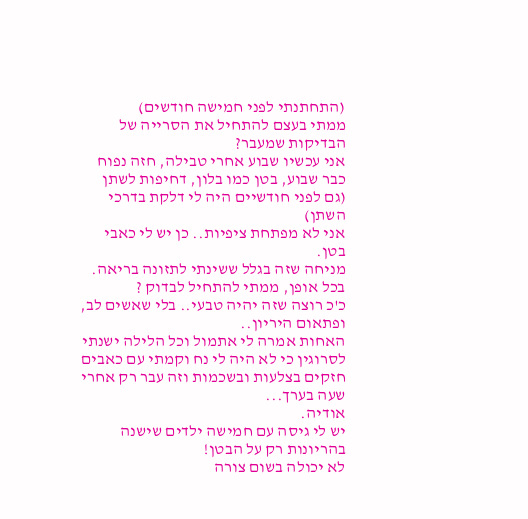(התחתנתי לפני חמישה חודשים)
ממתי בעצם להתחיל את הסרייה של הבדיקות שמעבר?
אני עכשיו שבוע אחרי טבילה, חזה נפוח כבר שבוע, בטן כמו בלון, דחיפות לשתן (גם לפני חודשיים היה לי דלקת בדרכי השתן)
אני לא מפתחת ציפיות.. כן יש לי כאבי בטן.
מניחה שזה בגלל ששינתי לתזונה בריאה.
בכל אופן, ממתי להתחיל לבדוק ?
כ'כ רוצה שזה יהיה טבעי.. בלי שאשים לב, ופתאום היריון..
האחות אמרה לי אתמול וכל הלילה ישנתי לסרוגין כי לא היה לי נח וקמתי עם כאבים חזקים בצלעות ובשכמות וזה עבר רק אחרי שעה בערך...
אודיה.
יש לי גיסה עם חמישה ילדים שישנה בהריונות רק על הבטן!
לא יכולה בשום צורה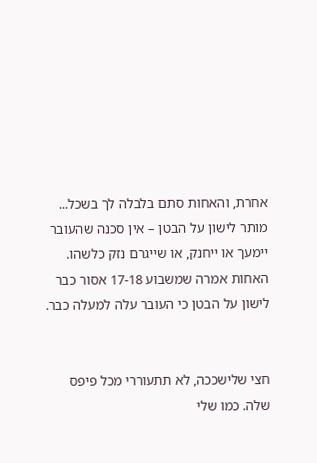אחרת, והאחות סתם בלבלה לך בשכל...
מותר לישון על הבטן – אין סכנה שהעובר יימעך או ייחנק, או שייגרם נזק כלשהו.
האחות אמרה שמשבוע 17-18 אסור כבר לישון על הבטן כי העובר עלה למעלה כבר.


חצי שלישככה, לא תתעוררי מכל פיפס שלה. כמו שלי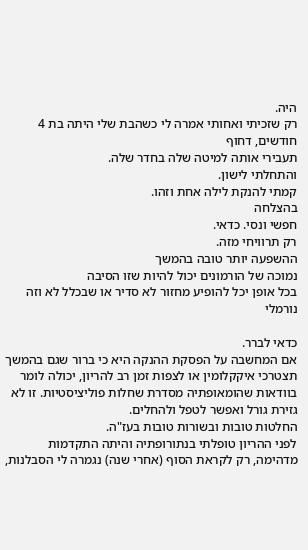היה.
רק שזכיתי ואחותי אמרה לי כשהבת שלי היתה בת 4 חודשים, דחוף
תעבירי אותה למיטה שלה בחדר שלה.
והתחלתי לישון.
קמתי להנקת לילה אחת וזהו.
בהצלחה
חפשי ונסי. כדאי.
רק תרוויחי מזה.
ההשפעה יותר טובה בהמשך
נמוכה של הורמונים יכול להיות שזו הסיבה
בכל אופן יכל להופיע מחזור לא סדיר או שבכלל לא וזה נורמלי

כדאי לברר.
אם המחשבה על הפסקת ההנקה היא כי ברור שגם בהמשך תצטרכי איקקלומין או לצפות זמן רב להריון, יכולה לומר בוודאות שהומאופתיה מסדרת שחלות פוליציסטיות. זו לא גזירת גורל ואפשר לטפל ולהחלים.
החלטות טובות ובשורות טובות בעז"ה.
לפני ההריון טופלתי בנתורופתיה והיתה התקדמות מדהימה, רק לקראת הסוף (אחרי שנה) נגמרה לי הסבלנות,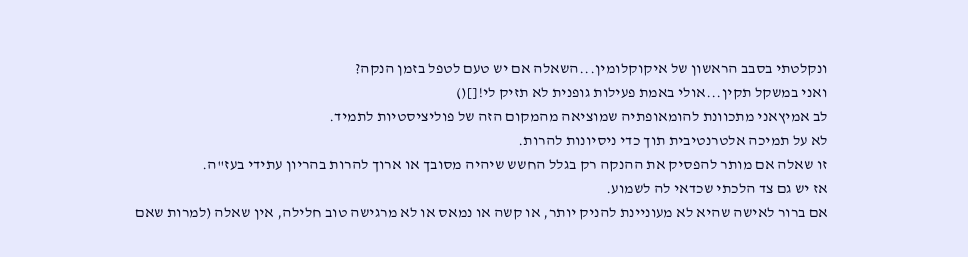ונקלטתי בסבב הראשון של איקוקלומין...השאלה אם יש טעם לטפל בזמן הנקה?
ואני במשקל תקין...אולי באמת פעילות גופנית לא תזיק לי![]()
לב אמיץאני מתכוונת להומאופתיה שמוציאה מהמקום הזה של פוליציסטיות לתמיד.
לא על תמיכה אלטרנטיבית תוך כדי ניסיונות להרות.
זו שאלה אם מותר להפסיק את ההנקה רק בגלל החשש שיהיה מסובך או ארוך להרות בהריון עתידי בעז"ה.
אז יש גם צד הלכתי שכדאי לה לשמוע.
אם ברור לאישה שהיא לא מעוניינת להניק יותר, או קשה או נמאס או לא מרגישה טוב חלילה, אין שאלה (למרות שאם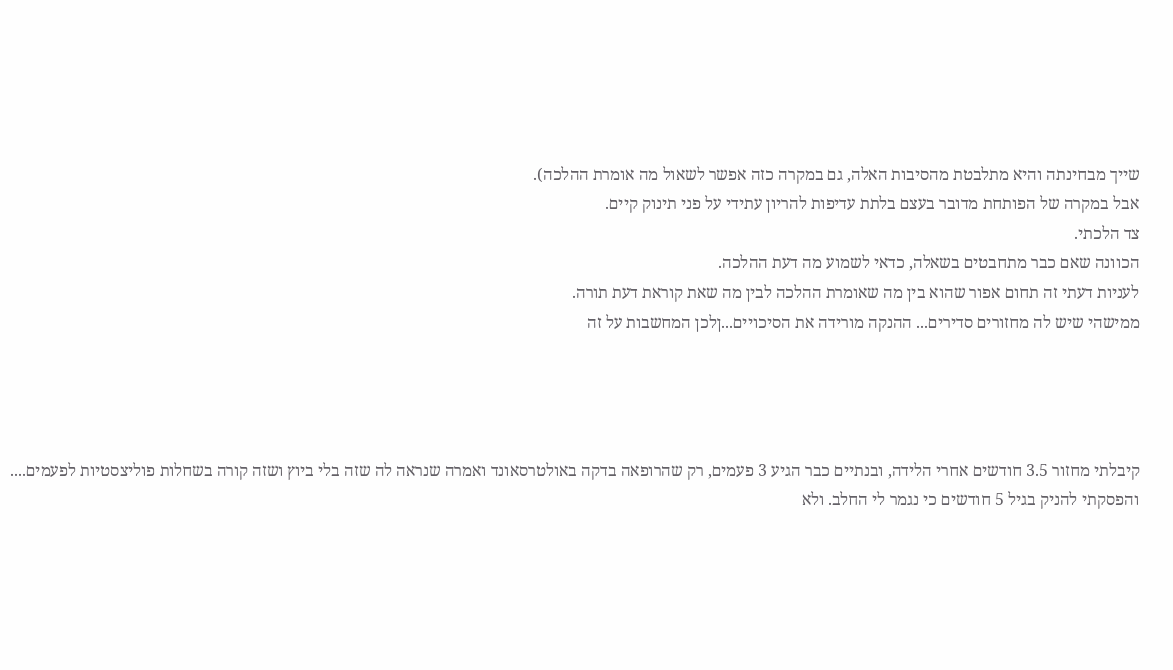שייך מבחינתה והיא מתלבטת מהסיבות האלה, גם במקרה כזה אפשר לשאול מה אומרת ההלכה).
אבל במקרה של הפותחת מדובר בעצם בלתת עדיפות להריון עתידי על פני תינוק קיים.
צד הלכתי.
הכוונה שאם כבר מתחבטים בשאלה, כדאי לשמוע מה דעת ההלכה.
לעניות דעתי זה תחום אפור שהוא בין מה שאומרת ההלכה לבין מה שאת קוראת דעת תורה.
ממישהי שיש לה מחזורים סדירים... ההנקה מורידה את הסיכויים...ןלכן המחשבות על זה




קיבלתי מחזור 3.5 חודשים אחרי הלידה, ובנתיים כבר הגיע 3 פעמים, רק שהרופאה בדקה באולטרסאונד ואמרה שנראה לה שזה בלי ביוץ ושזה קורה בשחלות פוליצסטיות לפעמים....
והפסקתי להניק בגיל 5 חודשים כי נגמר לי החלב. ולא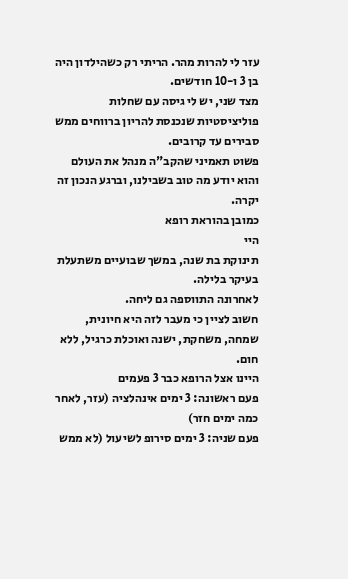עזר לי להרות מהר. הריתי רק כשהילדון היה בן 3 ו-10 חודשים.
מצד שני, יש לי גיסה עם שחלות פוליציסטיות שנכנסת להריון ברווחים ממש סבירים עד קרובים.
פשוט תאמיני שהקב"ה מנהל את העולם והוא יודע מה טוב בשבילנו, וברגע הנכון זה יקרה.
כמובן בהוראת רופא
היי
תינוקת בת שנה, במשך שבועיים משתעלת בעיקר בלילה.
לאחרונה התווספה גם ליחה.
חשוב לציין כי מעבר לזה היא חיונית, שמחה, משחקת, ישנה ואוכלת כרגיל, ללא חום.
היינו אצל הרופא כבר 3 פעמים
פעם ראשונה: 3 ימים אינהלציה (עזר, לאחר כמה ימים חזר)
פעם שניה: 3 ימים סירופ לשיעול (לא ממש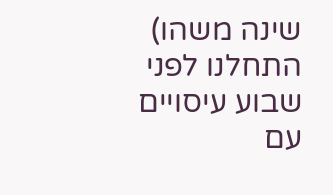שינה משהו)
התחלנו לפני שבוע עיסויים עם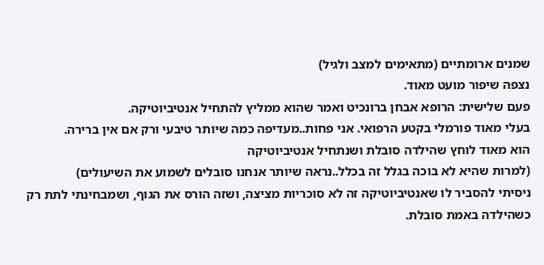שמנים ארומתיים (מתאימים למצב ולגיל)
נצפה שיפור מועט מאוד.
פעם שלישית: הרופא אבחן ברונכיט ואמר שהוא ממליץ להתחיל אנטיביוטיקה.
בעלי מאוד פורמלי בקטע הרפואי. אני פחות..מעדיפה כמה שיותר טיבעי ורק אם אין ברירה.
הוא מאוד לוחץ שהילדה סובלת ושנתחיל אנטיביוטיקה
(למרות שהיא לא בוכה בגלל זה בכלל..נראה שיותר אנחנו סובלים לשמוע את השיעולים)
ניסיתי להסביר לו שאנטיביוטיקה זה לא סוכריות מציצה, ושזה הורס את הגוף, ושמבחינתי לתת רק כשהילדה באמת סובלת.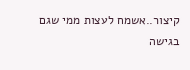קיצור..אשמח לעצות ממי שגם בגישה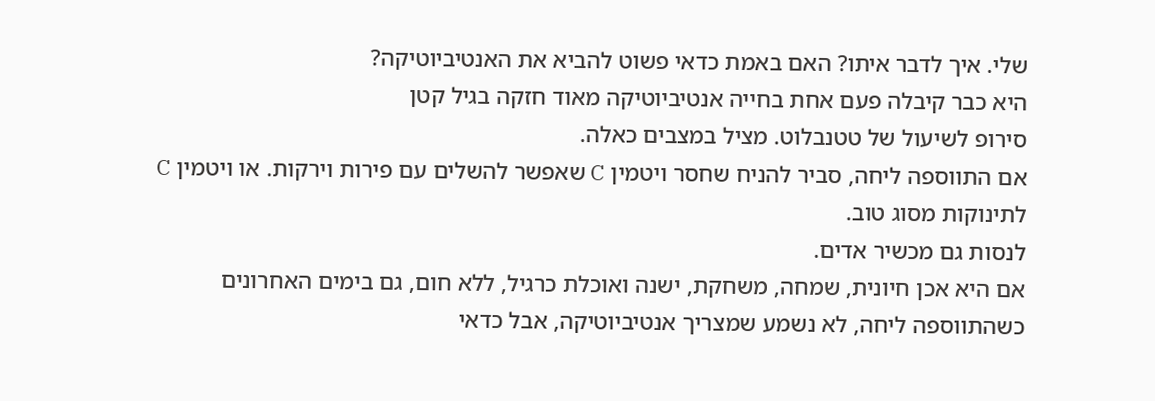שלי. איך לדבר איתו? האם באמת כדאי פשוט להביא את האנטיביוטיקה?
היא כבר קיבלה פעם אחת בחייה אנטיביוטיקה מאוד חזקה בגיל קטן
סירופ לשיעול של טטנבלוט. מציל במצבים כאלה.
אם התווספה ליחה, סביר להניח שחסר ויטמין C שאפשר להשלים עם פירות וירקות. או ויטמין C לתינוקות מסוג טוב.
לנסות גם מכשיר אדים.
אם היא אכן חיונית, שמחה, משחקת, ישנה ואוכלת כרגיל, ללא חום, גם בימים האחרונים כשהתווספה ליחה, לא נשמע שמצריך אנטיביוטיקה, אבל כדאי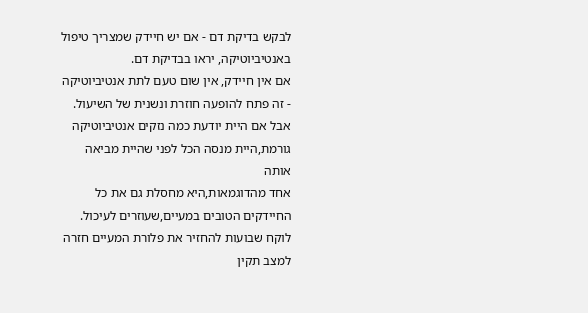לבקש בדיקת דם - אם יש חיידק שמצריך טיפול באנטיביוטיקה, יראו בבדיקת דם.
אם אין חיידק, אין שום טעם לתת אנטיביוטיקה - זה פתח להופעה חוזרת ונשנית של השיעול.
אבל אם היית יודעת כמה נזקים אנטיביוטיקה גורמת,היית מנסה הכל לפני שהיית מביאה אותה
אחד מהדוגמאות,היא מחסלת גם את כל החיידקים הטובים במעיים,שעוזרים לעיכול. לוקח שבועות להחזיר את פלורת המעיים חזרה למצב תקין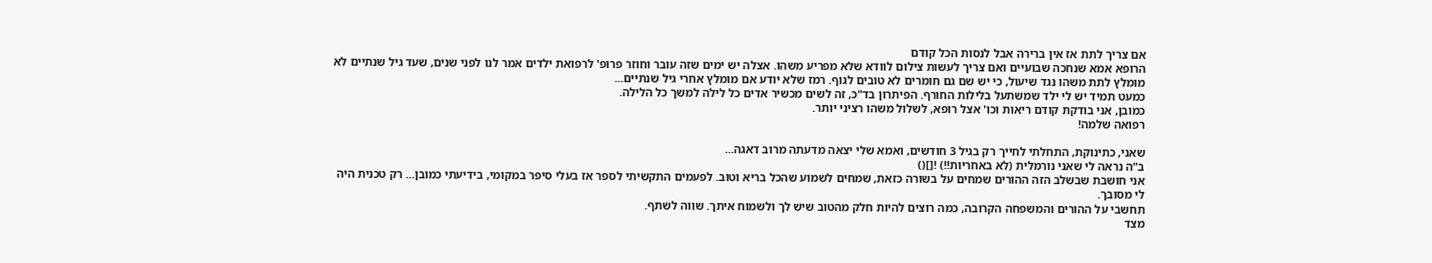אם צריך לתת אז אין ברירה אבל לנסות הכל קודם
הרופא אמא שנחכה שבועיים ואם צריך לעשות צילום לוודא שלא מפריע משהו. אצלה יש ימים שזה עובר וחוזר פרופ' לרפואת ילדים אמר לנו לפני שנים, שעד גיל שנתיים לא מומלץ לתת משהו נגד שיעול, כי יש שם גם חומרים לא טובים לגוף. רמז שלא יודע אם מומלץ אחרי גיל שנתיים...
כמעט תמיד יש לי ילד שמשתעל בלילות החורף. הפיתרון בד"כ, זה לשים מכשיר אדים כל לילה למשך כל הלילה.
כמובן, אני בודקת קודם ריאות וכו' אצל רופא, לשלול משהו רציני יותר.
רפואה שלמה!

שאני, כתינוקת, התחלתי לחייך רק בגיל 3 חודשים, ואמא שלי יצאה מדעתה מרוב דאגה...
ב"ה נראה לי שאני נורמלית (לא באחריות!!) ![]()
אני חושבת שבשלב הזה ההורים שמחים על בשורה כזאת, שמחים לשמוע שהכל בריא וטוב. לפעמים התקשיתי לספר אז בעלי סיפר במקומי, בידיעתי כמובן... רק טכנית היה לי מסובך.
תחשבי על ההורים והמשפחה הקרובה, כמה רוצים להיות חלק מהטוב שיש לך ולשמוח איתך. שווה לשתף.
מצד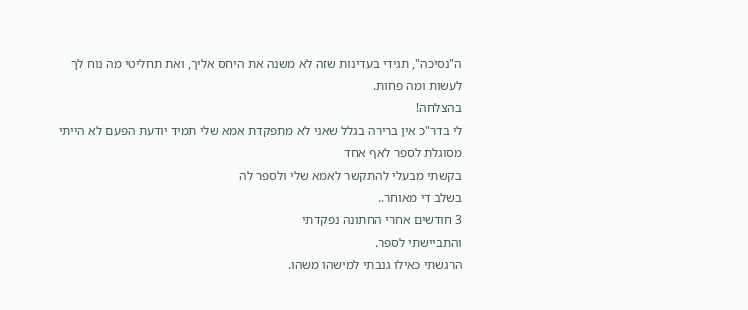ה"נסיכה", תגידי בעדינות שזה לא משנה את היחס אליך, ואת תחליטי מה נוח לך לעשות ומה פחות.
בהצלחה!
לי בדר"כ אין ברירה בגלל שאני לא מתפקדת אמא שלי תמיד יודעת הפעם לא הייתי מסוגלת לספר לאף אחד
בקשתי מבעלי להתקשר לאמא שלי ולספר לה
בשלב די מאוחר..
3 חודשים אחרי החתונה נפקדתי
והתביישתי לספר.
הרגשתי כאילו גנבתי למישהו משהו.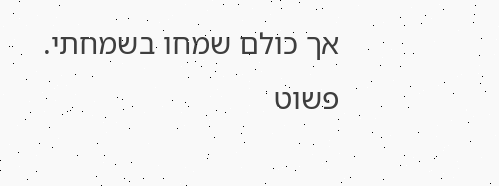אך כולם שמחו בשמחתי.
פשוט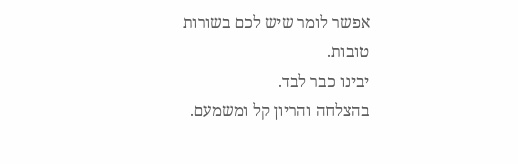אפשר לומר שיש לכם בשורות טובות.
יבינו כבר לבד.
בהצלחה והריון קל ומשמעם.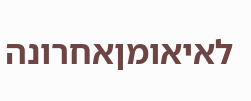לאיאומןאחרונה